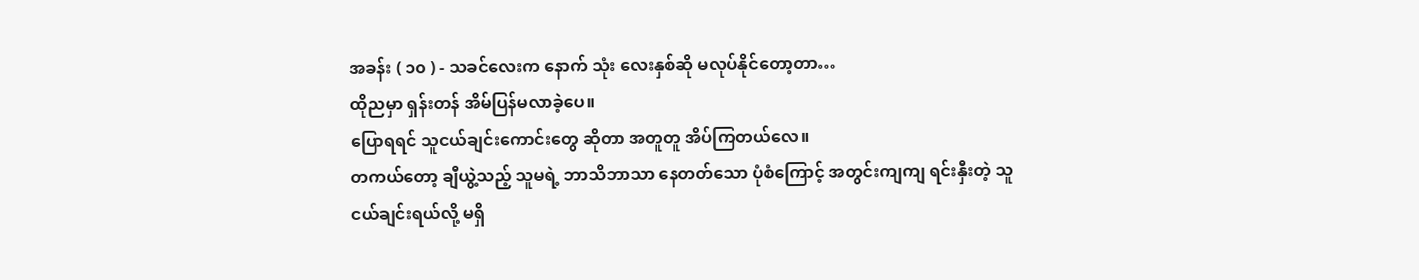အခန်း ( ၁၀ ) - သခင်လေးက နောက် သုံး လေးနှစ်ဆို မလုပ်နိုင်တော့တာ…
ထိုညမှာ ရှန်းတန် အိမ်ပြန်မလာခဲ့ပေ။
ပြောရရင် သူငယ်ချင်းကောင်းတွေ ဆိုတာ အတူတူ အိပ်ကြတယ်လေ။
တကယ်တော့ ချီယွဲ့သည့် သူမရဲ့ ဘာသိဘာသာ နေတတ်သော ပုံစံကြောင့် အတွင်းကျကျ ရင်းနှီးတဲ့ သူငယ်ချင်းရယ်လို့ မရှိ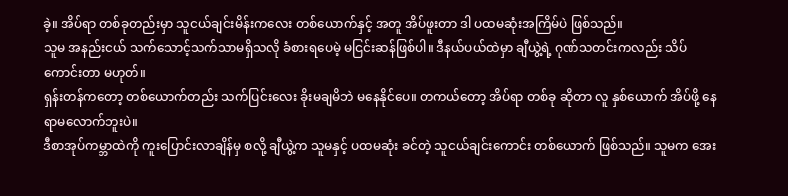ခဲ့။ အိပ်ရာ တစ်ခုတည်းမှာ သူငယ်ချင်းမိန်းကလေး တစ်ယောက်နှင့် အတူ အိပ်ဖူးတာ ဒါ ပထမဆုံးအကြိမ်ပဲ ဖြစ်သည်။
သူမ အနည်းငယ် သက်သောင့်သက်သာမရှိသလို ခံစားရပေမဲ့ မငြင်းဆန်ဖြစ်ပါ။ ဒီနယ်ပယ်ထဲမှာ ချီယွဲ့ရဲ့ ဂုဏ်သတင်းကလည်း သိပ်ကောင်းတာ မဟုတ်။
ရှန်းတန်ကတော့ တစ်ယောက်တည်း သက်ပြင်းလေး ခိုးမချမိဘဲ မနေနိုင်ပေ။ တကယ်တော့ အိပ်ရာ တစ်ခု ဆိုတာ လူ နှစ်ယောက် အိပ်ဖို့ နေရာမလောက်ဘူးပဲ။
ဒီစာအုပ်ကမ္ဘာထဲကို ကူးပြောင်းလာချိန်မှ စလို့ ချီယွဲ့က သူမနှင့် ပထမဆုံး ခင်တဲ့ သူငယ်ချင်းကောင်း တစ်ယောက် ဖြစ်သည်။ သူမက အေး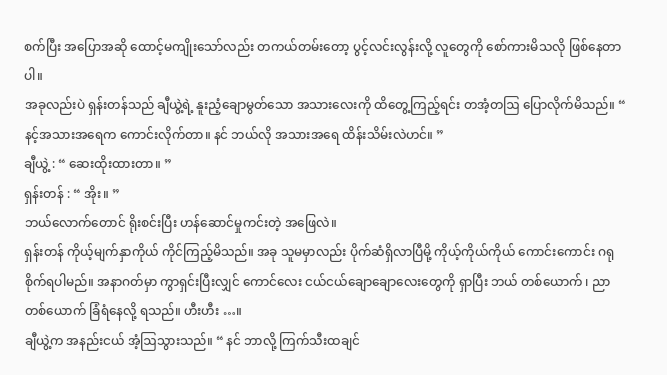စက်ပြီး အပြောအဆို ထောင့်မကျိုးသော်လည်း တကယ်တမ်းတော့ ပွင့်လင်းလွန်းလို့ လူတွေကို စော်ကားမိသလို ဖြစ်နေတာပါ။
အခုလည်းပဲ ရှန်းတန်သည် ချီယွဲ့ရဲ့ နူးညံ့ချောမွတ်သော အသားလေးကို ထိတွေ့ကြည့်ရင်း တအံ့တဩ ပြောလိုက်မိသည်။ “ နင့်အသားအရေက ကောင်းလိုက်တာ။ နင် ဘယ်လို အသားအရေ ထိန်းသိမ်းလဲဟင်။ ”
ချီယွဲ့ : “ ဆေးထိုးထားတာ။ ”
ရှန်းတန် : “ အိုး။ ”
ဘယ်လောက်တောင် ရိုးစင်းပြီး ဟန်ဆောင်မှုကင်းတဲ့ အဖြေလဲ။
ရှန်းတန် ကိုယ့်မျက်နှာကိုယ် ကိုင်ကြည့်မိသည်။ အခု သူမမှာလည်း ပိုက်ဆံရှိလာပြီမို့ ကိုယ့်ကိုယ်ကိုယ် ကောင်းကောင်း ဂရုစိုက်ရပါမည်။ အနာဂတ်မှာ ကွာရှင်းပြီးလျှင် ကောင်လေး ငယ်ငယ်ချောချောလေးတွေကို ရှာပြီး ဘယ် တစ်ယောက် ၊ ညာ တစ်ယောက် ခြံရံနေလို့ ရသည်။ ဟီးဟီး …။
ချီယွဲ့က အနည်းငယ် အံ့ဩသွားသည်။ “ နင် ဘာလို့ ကြက်သီးထချင်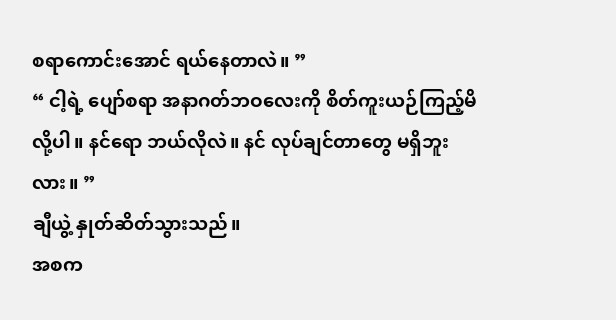စရာကောင်းအောင် ရယ်နေတာလဲ။ ”
“ ငါ့ရဲ့ ပျော်စရာ အနာဂတ်ဘဝလေးကို စိတ်ကူးယဉ်ကြည့်မိလို့ပါ။ နင်ရော ဘယ်လိုလဲ။ နင် လုပ်ချင်တာတွေ မရှိဘူးလား။ ”
ချီယွဲ့ နှုတ်ဆိတ်သွားသည်။
အစက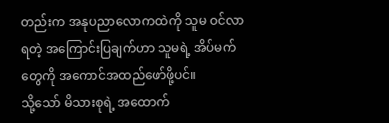တည်းက အနုပညာလောကထဲကို သူမ ဝင်လာရတဲ့ အကြောင်းပြချက်ဟာ သူမရဲ့ အိပ်မက်တွေကို အကောင်အထည်ဖော်ဖို့ပင်။
သို့သော် မိသားစုရဲ့ အထောက်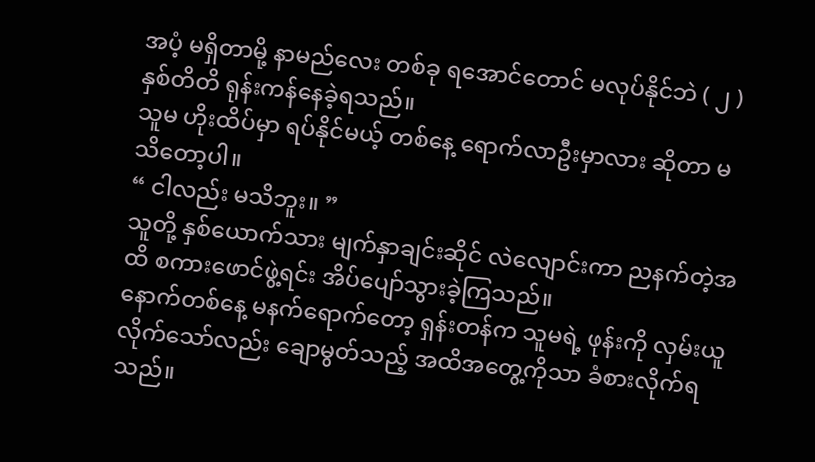အပံ့ မရှိတာမို့ နာမည်လေး တစ်ခု ရအောင်တောင် မလုပ်နိုင်ဘဲ ( ၂ ) နှစ်တိတိ ရုန်းကန်နေခဲ့ရသည်။
သူမ ဟိုးထိပ်မှာ ရပ်နိုင်မယ့် တစ်နေ့ ရောက်လာဦးမှာလား ဆိုတာ မသိတော့ပါ။
“ ငါလည်း မသိဘူး။ ”
သူတို့ နှစ်ယောက်သား မျက်နှာချင်းဆိုင် လဲလျောင်းကာ ညနက်တဲ့အထိ စကားဖောင်ဖွဲ့ရင်း အိပ်ပျော်သွားခဲ့ကြသည်။
နောက်တစ်နေ့ မနက်ရောက်တော့ ရှန်းတန်က သူမရဲ့ ဖုန်းကို လှမ်းယူလိုက်သော်လည်း ချောမွတ်သည့် အထိအတွေ့ကိုသာ ခံစားလိုက်ရသည်။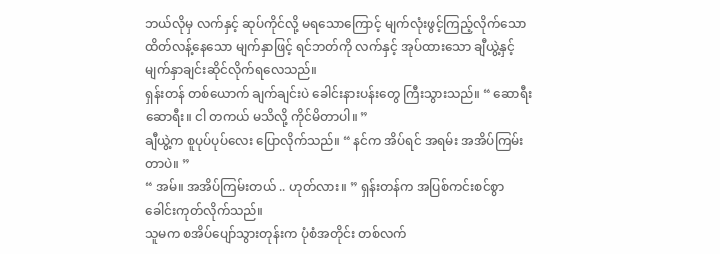ဘယ်လိုမှ လက်နှင့် ဆုပ်ကိုင်လို့ မရသောကြောင့် မျက်လုံးဖွင့်ကြည့်လိုက်သော ထိတ်လန့်နေသော မျက်နှာဖြင့် ရင်ဘတ်ကို လက်နှင့် အုပ်ထားသော ချီယွဲ့နှင့် မျက်နှာချင်းဆိုင်လိုက်ရလေသည်။
ရှန်းတန် တစ်ယောက် ချက်ချင်းပဲ ခေါင်းနားပန်းတွေ ကြီးသွားသည်။ “ ဆောရီး ဆောရီး။ ငါ တကယ် မသိလို့ ကိုင်မိတာပါ။ ”
ချီယွဲ့က စူပုပ်ပုပ်လေး ပြောလိုက်သည်။ “ နင်က အိပ်ရင် အရမ်း အအိပ်ကြမ်းတာပဲ။ ”
“ အမ်။ အအိပ်ကြမ်းတယ် .. ဟုတ်လား။ ” ရှန်းတန်က အပြစ်ကင်းစင်စွာ ခေါင်းကုတ်လိုက်သည်။
သူမက စအိပ်ပျော်သွားတုန်းက ပုံစံအတိုင်း တစ်လက်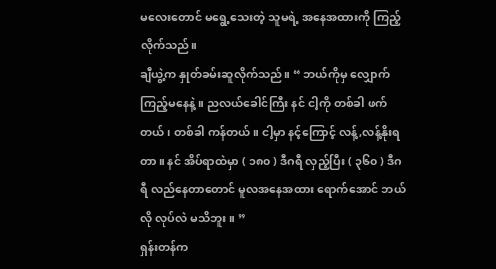မလေးတောင် မရွေ့သေးတဲ့ သူမရဲ့ အနေအထားကို ကြည့်လိုက်သည်။
ချီယွဲ့က နှုတ်ခမ်းဆူလိုက်သည်။ “ ဘယ်ကိုမှ လျှောက်ကြည့်မနေနဲ့။ ညလယ်ခေါင်ကြီး နင် ငါ့ကို တစ်ခါ ဖက်တယ် ၊ တစ်ခါ ကန်တယ်။ ငါ့မှာ နင့်ကြောင့် လန့်,လန့်နိုးရတာ။ နင် အိပ်ရာထဲမှာ ( ၁၈၀ ) ဒီဂရီ လှည့်ပြီး ( ၃၆၀ ) ဒီဂရီ လည်နေတာတောင် မူလအနေအထား ရောက်အောင် ဘယ်လို လုပ်လဲ မသိဘူး။ ”
ရှန်းတန်က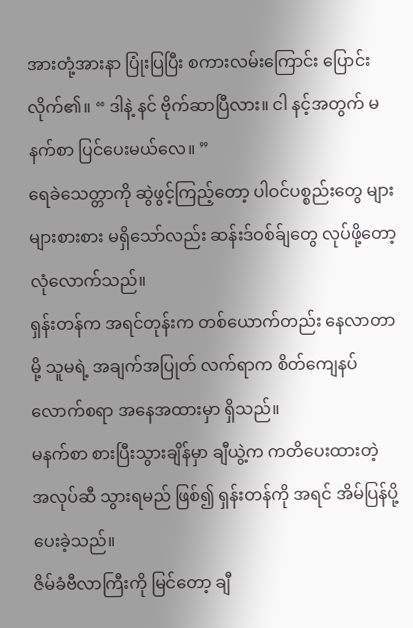အားတုံ့အားနာ ပြုံးပြပြီး စကားလမ်းကြောင်း ပြောင်းလိုက်၏။ “ ဒါနဲ့ နင် ဗိုက်ဆာပြီလား။ ငါ နင့်အတွက် မနက်စာ ပြင်ပေးမယ်လေ။ ”
ရေခဲသေတ္တာကို ဆွဲဖွင့်ကြည့်တော့ ပါဝင်ပစ္စည်းတွေ များများစားစား မရှိသော်လည်း ဆန်းဒ်ဝစ်ခ်ျတွေ လုပ်ဖို့တော့ လုံလောက်သည်။
ရှန်းတန်က အရင်တုန်းက တစ်ယောက်တည်း နေလာတာမို့ သူမရဲ့ အချက်အပြုတ် လက်ရာက စိတ်ကျေနပ်လောက်စရာ အနေအထားမှာ ရှိသည်။
မနက်စာ စားပြီးသွားချိန်မှာ ချီယွဲ့က ကတိပေးထားတဲ့ အလုပ်ဆီ သွားရမည် ဖြစ်၍ ရှန်းတန်ကို အရင် အိမ်ပြန်ပို့ပေးခဲ့သည်။
ဇိမ်ခံဗီလာကြီးကို မြင်တော့ ချီ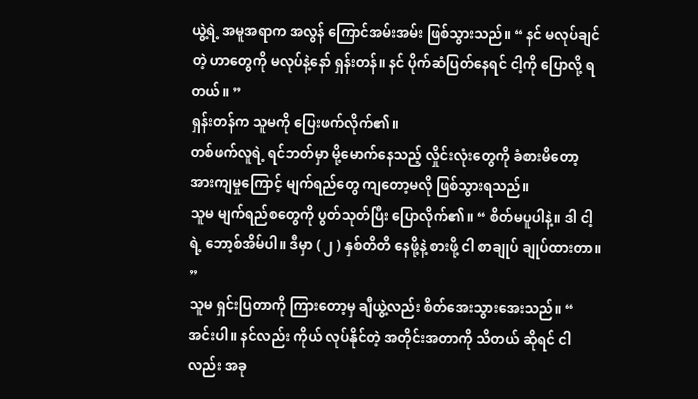ယွဲ့ရဲ့ အမူအရာက အလွန် ကြောင်အမ်းအမ်း ဖြစ်သွားသည်။ “ နင် မလုပ်ချင်တဲ့ ဟာတွေကို မလုပ်နဲ့နော် ရှန်းတန်။ နင် ပိုက်ဆံပြတ်နေရင် ငါ့ကို ပြောလို့ ရတယ်။ ”
ရှန်းတန်က သူမကို ပြေးဖက်လိုက်၏။
တစ်ဖက်လူရဲ့ ရင်ဘတ်မှာ မို့မောက်နေသည့် လှိုင်းလုံးတွေကို ခံစားမိတော့ အားကျမှုကြောင့် မျက်ရည်တွေ ကျတော့မလို ဖြစ်သွားရသည်။
သူမ မျက်ရည်စတွေကို ပွတ်သုတ်ပြီး ပြောလိုက်၏။ “ စိတ်မပူပါနဲ့။ ဒါ ငါ့ရဲ့ ဘော့စ်အိမ်ပါ။ ဒီမှာ ( ၂ ) နှစ်တိတိ နေဖို့နဲ့ စားဖို့ ငါ စာချုပ် ချုပ်ထားတာ။ ”
သူမ ရှင်းပြတာကို ကြားတော့မှ ချီယွဲ့လည်း စိတ်အေးသွားအေးသည်။ “ အင်းပါ။ နင်လည်း ကိုယ် လုပ်နိုင်တဲ့ အတိုင်းအတာကို သိတယ် ဆိုရင် ငါလည်း အခု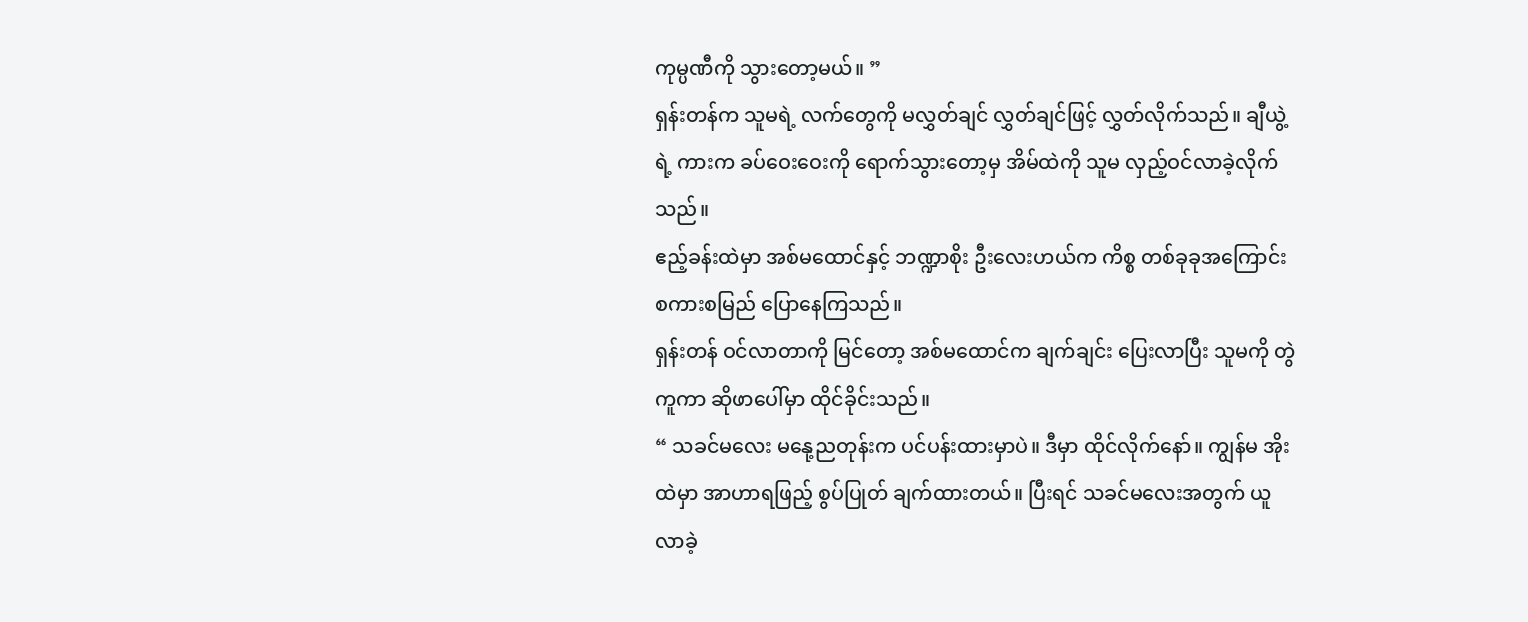ကုမ္ပဏီကို သွားတော့မယ်။ ”
ရှန်းတန်က သူမရဲ့ လက်တွေကို မလွှတ်ချင် လွှတ်ချင်ဖြင့် လွှတ်လိုက်သည်။ ချီယွဲ့ရဲ့ ကားက ခပ်ဝေးဝေးကို ရောက်သွားတော့မှ အိမ်ထဲကို သူမ လှည့်ဝင်လာခဲ့လိုက်သည်။
ဧည့်ခန်းထဲမှာ အစ်မထောင်နှင့် ဘဏ္ဍာစိုး ဦးလေးဟယ်က ကိစ္စ တစ်ခုခုအကြောင်း စကားစမြည် ပြောနေကြသည်။
ရှန်းတန် ဝင်လာတာကို မြင်တော့ အစ်မထောင်က ချက်ချင်း ပြေးလာပြီး သူမကို တွဲကူကာ ဆိုဖာပေါ်မှာ ထိုင်ခိုင်းသည်။
“ သခင်မလေး မနေု့ညတုန်းက ပင်ပန်းထားမှာပဲ။ ဒီမှာ ထိုင်လိုက်နော်။ ကျွန်မ အိုးထဲမှာ အာဟာရဖြည့် စွပ်ပြုတ် ချက်ထားတယ်။ ပြီးရင် သခင်မလေးအတွက် ယူလာခဲ့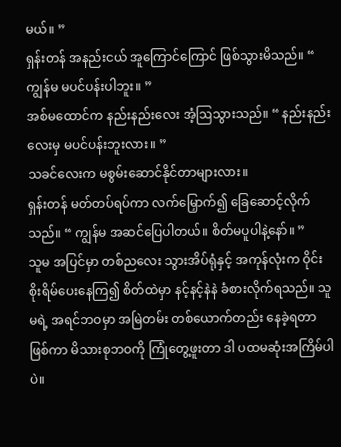မယ်။ ”
ရှန်းတန် အနည်းငယ် အူကြောင်ကြောင် ဖြစ်သွားမိသည်။ “ ကျွန်မ မပင်ပန်းပါဘူး။ ”
အစ်မထောင်က နည်းနည်းလေး အံ့ဩသွားသည်။ “ နည်းနည်းလေးမှ မပင်ပန်းဘူးလား။ ”
သခင်လေးက မစွမ်းဆောင်နိုင်တာများလား။
ရှန်းတန် မတ်တပ်ရပ်ကာ လက်မြှောက်၍ ခြေဆောင့်လိုက်သည်။ “ ကျွန်မ အဆင်ပြေပါတယ်။ စိတ်မပူပါနဲ့နော်။ ”
သူမ အပြင်မှာ တစ်ညလေး သွားအိပ်ရုံနှင့် အကုန်လုံးက ဝိုင်းစိုးရိမ်ပေးနေကြ၍ စိတ်ထဲမှာ နင့်နင့်နဲနဲ ခံစားလိုက်ရသည်။ သူမရဲ့ အရင်ဘဝမှာ အမြဲတမ်း တစ်ယောက်တည်း နေခဲ့ရတာ ဖြစ်ကာ မိသားစုဘဝကို ကြုံတွေ့ဖူးတာ ဒါ ပထမဆုံးအကြိမ်ပါပဲ။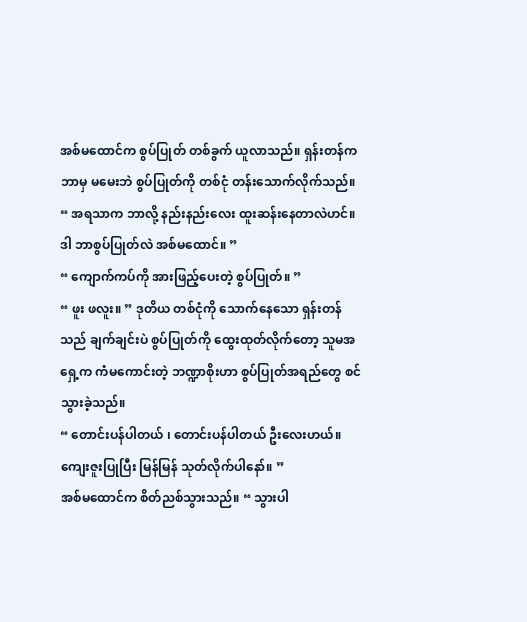အစ်မထောင်က စွပ်ပြုတ် တစ်ခွက် ယူလာသည်။ ရှန်းတန်က ဘာမှ မမေးဘဲ စွပ်ပြုတ်ကို တစ်ငုံ တန်းသောက်လိုက်သည်။
“ အရသာက ဘာလို့ နည်းနည်းလေး ထူးဆန်းနေတာလဲဟင်။ ဒါ ဘာစွပ်ပြုတ်လဲ အစ်မထောင်။ ”
“ ကျောက်ကပ်ကို အားဖြည့်ပေးတဲ့ စွပ်ပြုတ်။ ”
“ ဖူး ဖလူး။ ” ဒုတိယ တစ်ငုံကို သောက်နေသော ရှန်းတန်သည် ချက်ချင်းပဲ စွပ်ပြုတ်ကို ထွေးထုတ်လိုက်တော့ သူမအရှေ့က ကံမကောင်းတဲ့ ဘဏ္ဍာစိုးဟာ စွပ်ပြုတ်အရည်တွေ စင်သွားခဲ့သည်။
“ တောင်းပန်ပါတယ် ၊ တောင်းပန်ပါတယ် ဦးလေးဟယ်။ ကျေးဇူးပြုပြီး မြန်မြန် သုတ်လိုက်ပါနော်။ ”
အစ်မထောင်က စိတ်ညစ်သွားသည်။ “ သွားပါ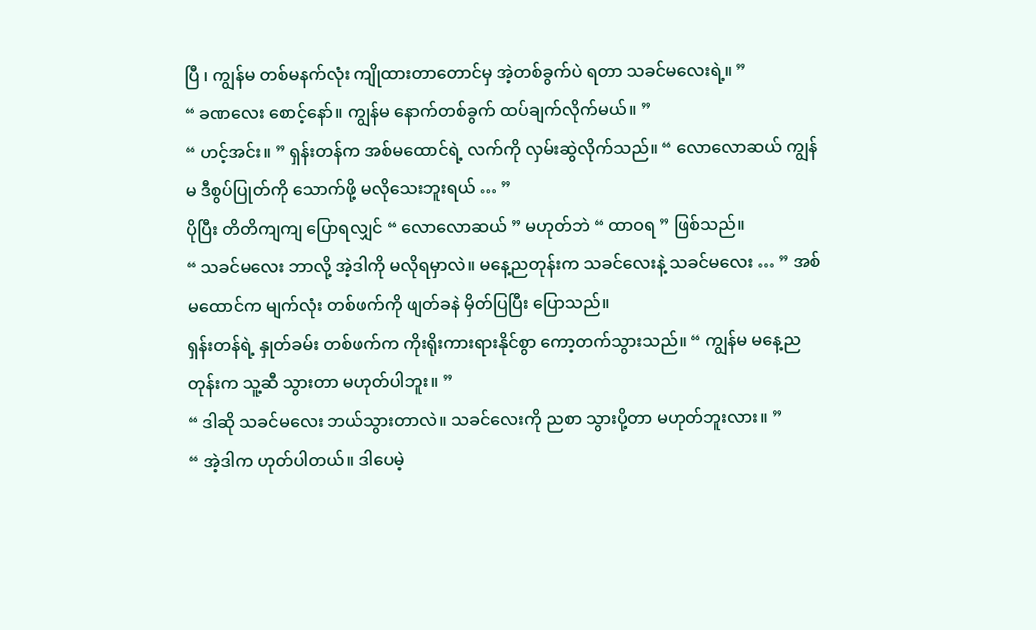ပြီ ၊ ကျွန်မ တစ်မနက်လုံး ကျိုထားတာတောင်မှ အဲ့တစ်ခွက်ပဲ ရတာ သခင်မလေးရဲ့။ ”
“ ခဏလေး စောင့်နော်။ ကျွန်မ နောက်တစ်ခွက် ထပ်ချက်လိုက်မယ်။ ”
“ ဟင့်အင်း။ ” ရှန်းတန်က အစ်မထောင်ရဲ့ လက်ကို လှမ်းဆွဲလိုက်သည်။ “ လောလောဆယ် ကျွန်မ ဒီစွပ်ပြုတ်ကို သောက်ဖို့ မလိုသေးဘူးရယ် … ”
ပိုပြီး တိတိကျကျ ပြောရလျှင် “ လောလောဆယ် ” မဟုတ်ဘဲ “ ထာဝရ ” ဖြစ်သည်။
“ သခင်မလေး ဘာလို့ အဲ့ဒါကို မလိုရမှာလဲ။ မနေ့ညတုန်းက သခင်လေးနဲ့ သခင်မလေး … ” အစ်မထောင်က မျက်လုံး တစ်ဖက်ကို ဖျတ်ခနဲ မှိတ်ပြပြီး ပြောသည်။
ရှန်းတန်ရဲ့ နှုတ်ခမ်း တစ်ဖက်က ကိုးရိုးကားရားနိုင်စွာ ကော့တက်သွားသည်။ “ ကျွန်မ မနေ့ညတုန်းက သူ့ဆီ သွားတာ မဟုတ်ပါဘူး။ ”
“ ဒါဆို သခင်မလေး ဘယ်သွားတာလဲ။ သခင်လေးကို ညစာ သွားပို့တာ မဟုတ်ဘူးလား။ ”
“ အဲ့ဒါက ဟုတ်ပါတယ်။ ဒါပေမဲ့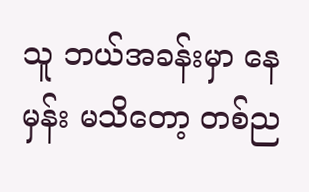သူ ဘယ်အခန်းမှာ နေမှန်း မသိတော့ တစ်ည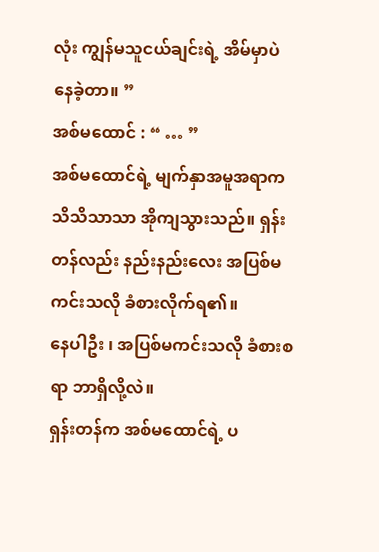လုံး ကျွန်မသူငယ်ချင်းရဲ့ အိမ်မှာပဲ နေခဲ့တာ။ ”
အစ်မထောင် : “ … ”
အစ်မထောင်ရဲ့ မျက်နှာအမူအရာက သိသိသာသာ အိုကျသွားသည်။ ရှန်းတန်လည်း နည်းနည်းလေး အပြစ်မကင်းသလို ခံစားလိုက်ရ၏။
နေပါဦး ၊ အပြစ်မကင်းသလို ခံစားစရာ ဘာရှိလို့လဲ။
ရှန်းတန်က အစ်မထောင်ရဲ့ ပ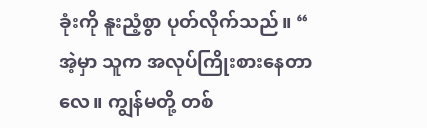ခုံးကို နူးညံ့စွာ ပုတ်လိုက်သည်။ “ အဲ့မှာ သူက အလုပ်ကြိုးစားနေတာလေ။ ကျွန်မတို့ တစ်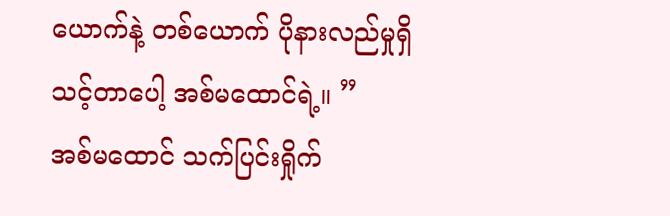ယောက်နဲ့ တစ်ယောက် ပိုနားလည်မှုရှိသင့်တာပေါ့ အစ်မထောင်ရဲ့။ ”
အစ်မထောင် သက်ပြင်းရှိုက်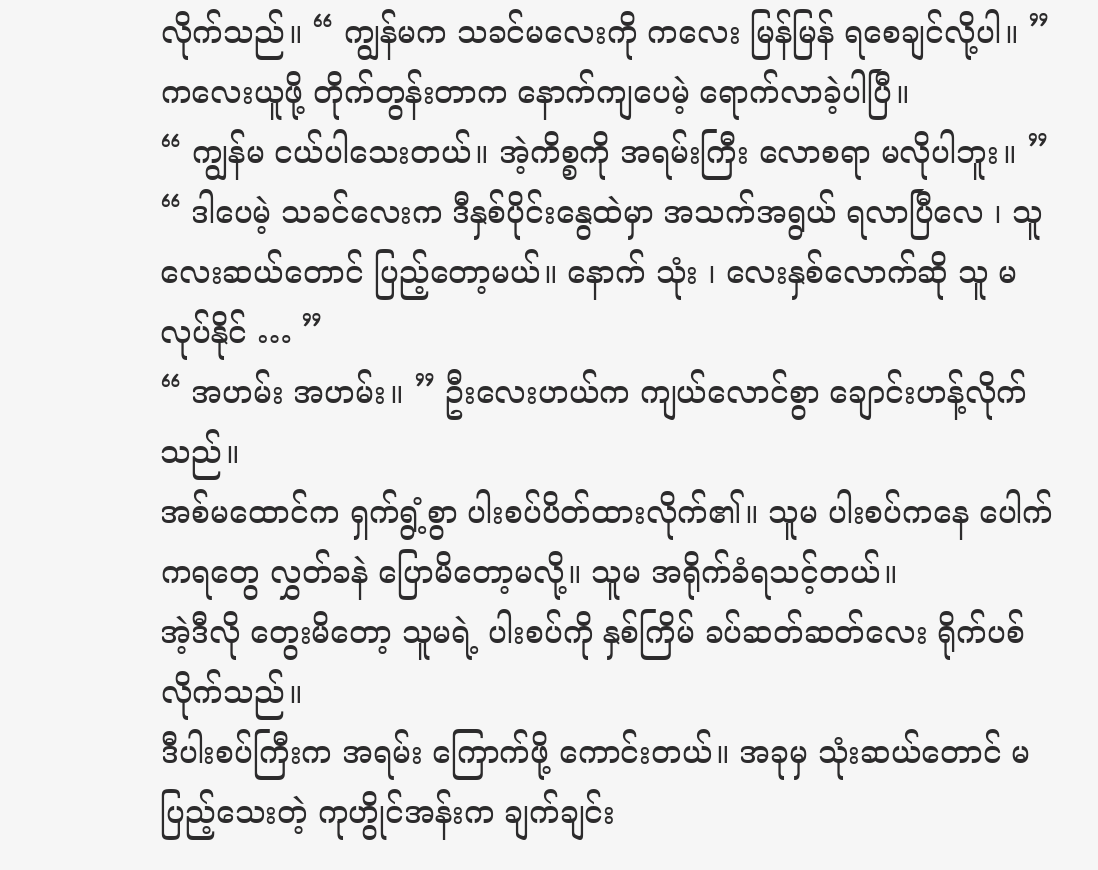လိုက်သည်။ “ ကျွန်မက သခင်မလေးကို ကလေး မြန်မြန် ရစေချင်လို့ပါ။ ”
ကလေးယူဖို့ တိုက်တွန်းတာက နောက်ကျပေမဲ့ ရောက်လာခဲ့ပါပြီ။
“ ကျွန်မ ငယ်ပါသေးတယ်။ အဲ့ကိစ္စကို အရမ်းကြီး လောစရာ မလိုပါဘူး။ ”
“ ဒါပေမဲ့ သခင်လေးက ဒီနှစ်ပိုင်းနွေထဲမှာ အသက်အရွယ် ရလာပြီလေ ၊ သူ လေးဆယ်တောင် ပြည့်တော့မယ်။ နောက် သုံး ၊ လေးနှစ်လောက်ဆို သူ မလုပ်နိုင် … ”
“ အဟမ်း အဟမ်း။ ” ဦးလေးဟယ်က ကျယ်လောင်စွာ ချောင်းဟန့်လိုက်သည်။
အစ်မထောင်က ရှက်ရွံ့စွာ ပါးစပ်ပိတ်ထားလိုက်၏။ သူမ ပါးစပ်ကနေ ပေါက်ကရတွေ လွှတ်ခနဲ ပြောမိတော့မလို့။ သူမ အရိုက်ခံရသင့်တယ်။
အဲ့ဒီလို တွေးမိတော့ သူမရဲ့ ပါးစပ်ကို နှစ်ကြိမ် ခပ်ဆတ်ဆတ်လေး ရိုက်ပစ်လိုက်သည်။
ဒီပါးစပ်ကြီးက အရမ်း ကြောက်ဖို့ ကောင်းတယ်။ အခုမှ သုံးဆယ်တောင် မပြည့်သေးတဲ့ ကုဟွိုင်အန်းက ချက်ချင်း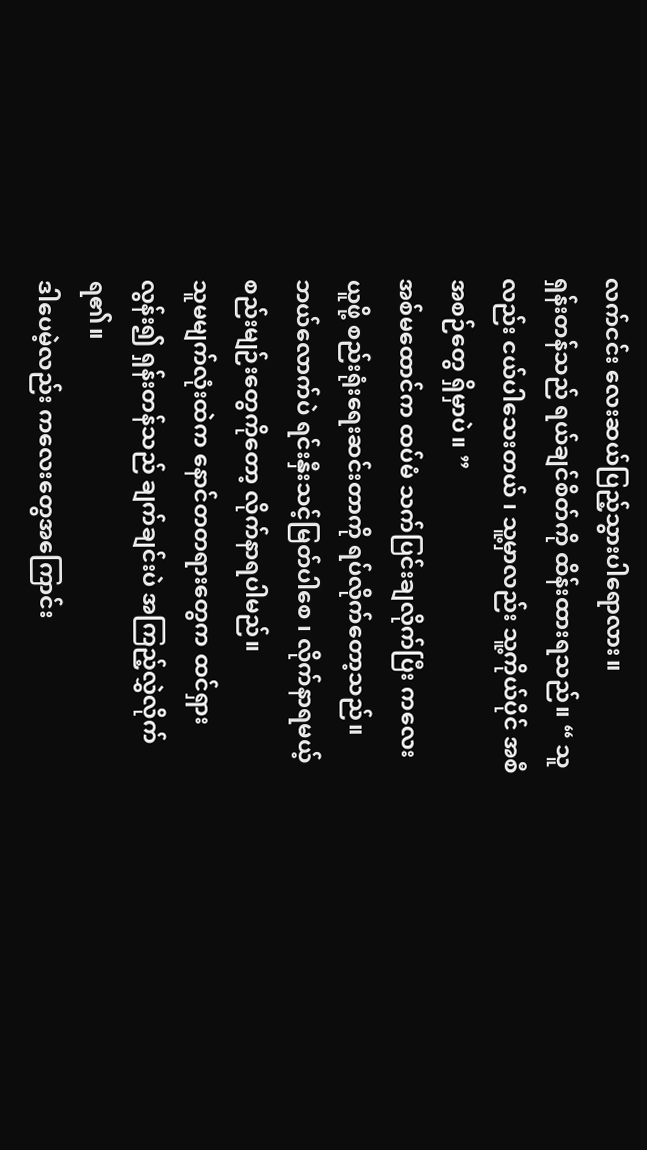လက်ငင်း လေးဆယ်ပြည့်သွားပါရောလား။
ရှန်းတန်သည် ရယ်ချင်စိတ်ကို ထိန်းထားရသည်။ “ သူလည်း ငယ်ပါသေးတယ် ၊ သူ့မှာလည်း သူ့ကိုယ်ပိုင် အစီအစဉ်တွေ ရှိမှာပဲ။ ”
အစ်မထောင်က ထပ်မံ သက်ပြင်းချလိုက်ပြီး ကလေးယူဖို့ စည်းရုံးရေးဆင်းတာကို ရပ်လိုက်တော့သည်။
ဘယ်လောက်ပဲ ရင်းနှီးသင့်မြတ်ပါစေ ၊ လိုက်နာရမယ့် စည်းမျဉ်းတွေကိုတော့ လိုက်နာရပါမည်။
သူမမျက်လုံးထဲက နောင်တတရားတွေက ထင်ရှားလွန်း၍ ရှန်းတန်သည် ချက်ချင်းပဲ အကြည့်လွှဲလိုက်ရ၏။
ဒါပေမဲ့လည်း ကလေးတွေအကြောင်း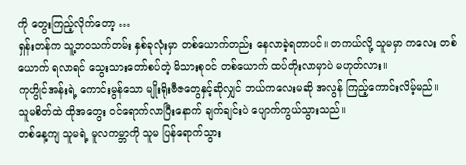ကို တွေးကြည့်လိုက်တော့ …
ရှန်းတန်က သူ့ဘဝသက်တမ်း နှစ်ခုလုံးမှာ တစ်ယောက်တည်း နေလာခဲ့ရတာပင်။ တကယ်လို့ သူမမှာ ကလေး တစ်ယောက် ရလာရင် သွေးသားတော်စပ်တဲ့ မိသားစုဝင် တစ်ယောက် ထပ်တိုးလာမှာပဲ မဟုတ်လား။
ကုဟွိုင်အန်းရဲ့ ကောင်းမွန်သော မျိုးရိုးဗီဇတွေနှင့်ဆိုလျှင် ဘယ်ကလေးမဆို အလွန် ကြည့်ကောင်းလိမ့်မည်။
သူမစိတ်ထဲ ထိုအတွေး ဝင်ရောက်လာပြီးနောက် ချက်ချင်းပဲ ပျောက်ကွယ်သွားသည်။
တစ်နေ့ကျ သူမရဲ့ မူလကမ္ဘာကို သူမ ပြန်ရောက်သွား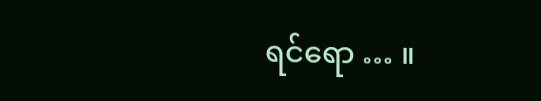ရင်ရော … ။